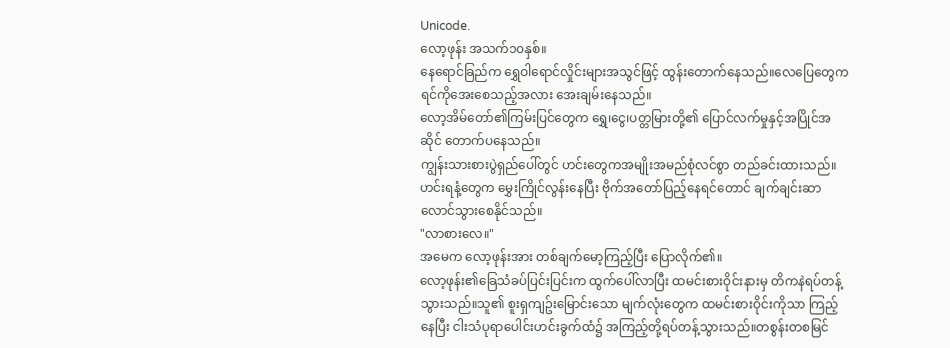Unicode.
လော့ဖုန်း အသက်၁၀နှစ်။
နေရောင်ခြည်က ရွှေဝါရောင်လှိုင်းများအသွင်ဖြင့် ထွန်းတောက်နေသည်။လေပြေတွေက ရင်ကိုအေးစေသည့်အလား အေးချမ်းနေသည်။
လော့အိမ်တော်၏ကြမ်းပြင်တွေက ရွှေ၊ငွေ၊ပတ္တမြားတို့၏ ပြောင်လက်မှုနှင့်အပြိုင်အဆိုင် တောက်ပနေသည်။
ကျွန်းသားစားပွဲရှည်ပေါ်တွင် ဟင်းတွေကအမျိုးအမည်စုံလင်စွာ တည်ခင်းထားသည်။ဟင်းရနံ့တွေက မွှေးကြိုင်လွန်းနေပြီး ဗိုက်အတော်ပြည့်နေရင်တောင် ချက်ချင်းဆာလောင်သွားစေနိုင်သည်။
"လာစားလေ။"
အမေက လော့ဖုန်းအား တစ်ချက်မော့ကြည့်ပြီး ပြောလိုက်၏။
လော့ဖုန်း၏ခြေသံခပ်ပြင်းပြင်းက ထွက်ပေါ်လာပြီး ထမင်းစားဝိုင်းနားမှ တိကနဲရပ်တန့်သွားသည်။သူ၏ စူးရှကျဥ်းမြောင်းသော မျက်လုံးတွေက ထမင်းစားဝိုင်းကိုသာ ကြည့်နေပြီး ငါးသံပုရာပေါင်းဟင်းခွက်ထံ၌ အကြည့်တို့ရပ်တန့်သွားသည်။တစွန်းတစမြင်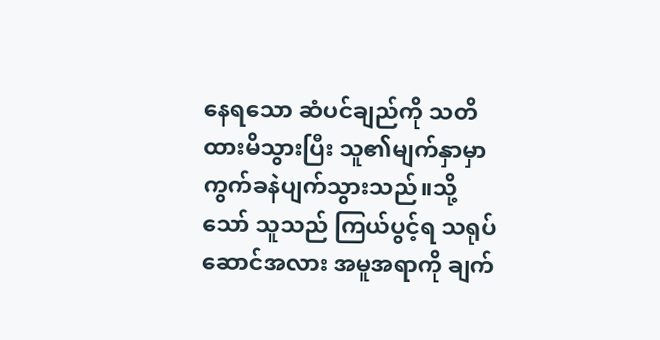နေရသော ဆံပင်ချည်ကို သတိထားမိသွားပြီး သူ၏မျက်နှာမှာ ကွက်ခနဲပျက်သွားသည်။သို့သော် သူသည် ကြယ်ပွင့်ရ သရုပ်ဆောင်အလား အမူအရာကို ချက်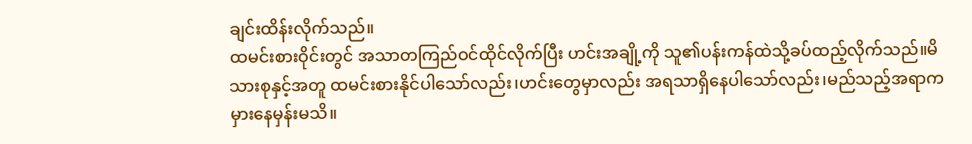ချင်းထိန်းလိုက်သည်။
ထမင်းစားဝိုင်းတွင် အသာတကြည်ဝင်ထိုင်လိုက်ပြီး ဟင်းအချို့ကို သူ၏ပန်းကန်ထဲသို့ခပ်ထည့်လိုက်သည်။မိသားစုနှင့်အတူ ထမင်းစားနိုင်ပါသော်လည်း၊ဟင်းတွေမှာလည်း အရသာရှိနေပါသော်လည်း၊မည်သည့်အရာက မှားနေမှန်းမသိ။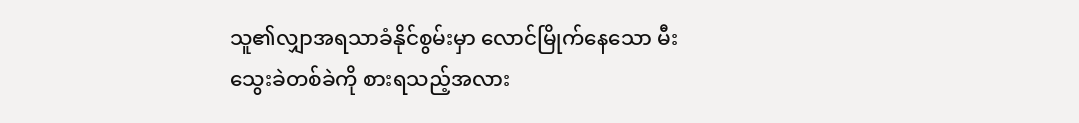သူ၏လျှာအရသာခံနိုင်စွမ်းမှာ လောင်မြိုက်နေသော မီးသွေးခဲတစ်ခဲကို စားရသည့်အလား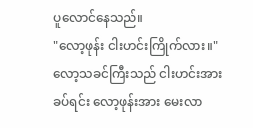ပူလောင်နေသည်။
"လော့ဖုန်း ငါးဟင်းကြိုက်လား။"
လော့သခင်ကြီးသည် ငါးဟင်းအား ခပ်ရင်း လော့ဖုန်းအား မေးလာ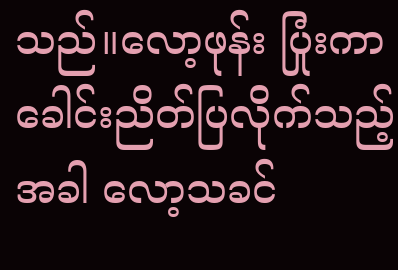သည်။လော့ဖုန်း ပြုံးကာခေါင်းညိတ်ပြလိုက်သည့်အခါ လော့သခင်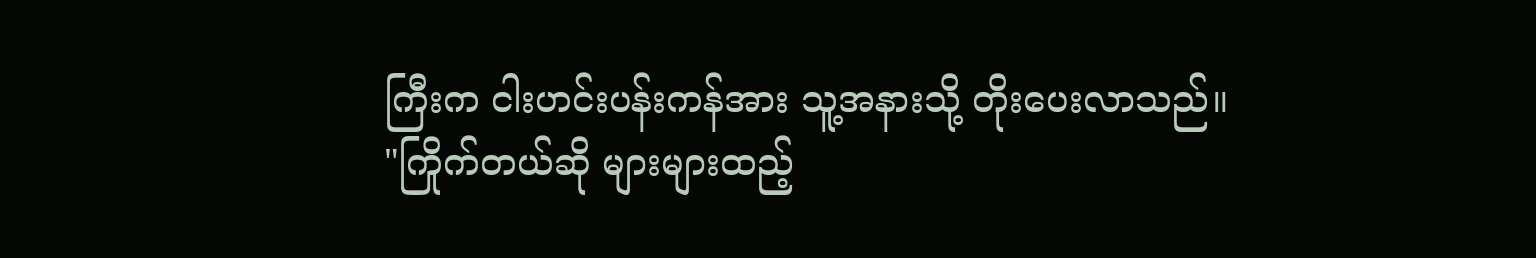ကြီးက ငါးဟင်းပန်းကန်အား သူ့အနားသို့ တိုးပေးလာသည်။
"ကြိုက်တယ်ဆို များများထည့်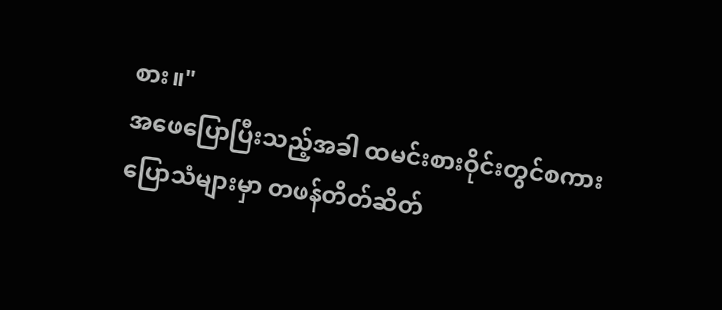စား။"
အဖေပြောပြီးသည့်အခါ ထမင်းစားဝိုင်းတွင်စကားပြောသံများမှာ တဖန်တိတ်ဆိတ်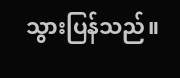သွားပြန်သည်။